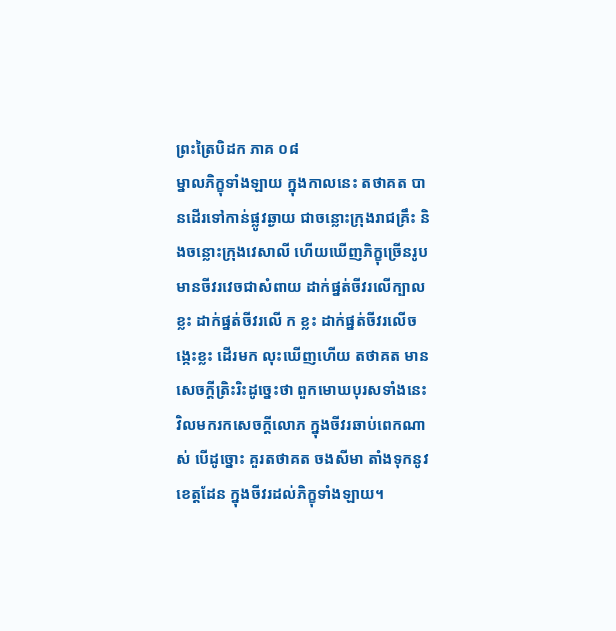ព្រះត្រៃបិដក ភាគ ០៨
ម្នាលភិក្ខុទាំងឡាយ ក្នុងកាលនេះ តថាគត បានដើរទៅកាន់ផ្លូវឆ្ងាយ ជាចន្លោះក្រុងរាជគ្រឹះ និងចន្លោះក្រុងវេសាលី ហើយឃើញភិក្ខុច្រើនរូប មានចីវរវេចជាសំពាយ ដាក់ផ្នត់ចីវរលើក្បាលខ្លះ ដាក់ផ្នត់ចីវរលើ ក ខ្លះ ដាក់ផ្នត់ចីវរលើចង្កេះខ្លះ ដើរមក លុះឃើញហើយ តថាគត មានសេចក្តីត្រិះរិះដូច្នេះថា ពួកមោឃបុរសទាំងនេះ វិលមករកសេចក្តីលោភ ក្នុងចីវរឆាប់ពេកណាស់ បើដូច្នោះ គួរតថាគត ចងសីមា តាំងទុកនូវខេត្តដែន ក្នុងចីវរដល់ភិក្ខុទាំងឡាយ។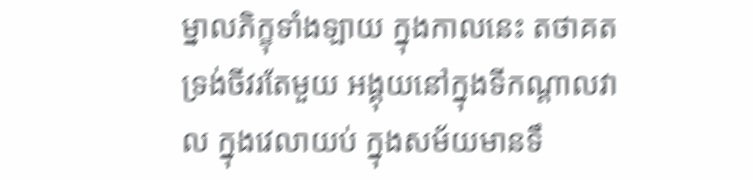ម្នាលភិក្ខុទាំងឡាយ ក្នុងកាលនេះ តថាគត ទ្រង់ចីវរតែមួយ អង្គុយនៅក្នុងទីកណ្តាលវាល ក្នុងវេលាយប់ ក្នុងសម័យមានទឹ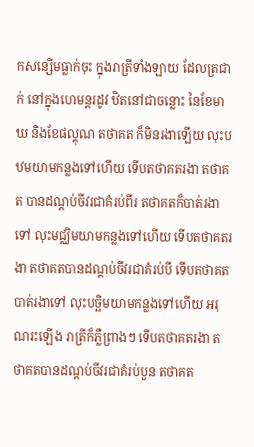កសន្សើមធ្លាក់ចុះ ក្នុងរាត្រីទាំងឡាយ ដែលត្រជាក់ នៅក្នុងហេមន្តរដូវ ឋិតនៅជាចន្លោះ នៃខែមាឃ និងខែផល្គុណ តថាគត ក៏មិនរងាឡើយ លុះបឋមយាមកន្លងទៅហើយ ទើបតថាគតរងា តថាគត បានដណ្តប់ចីវរជាគំរប់ពីរ តថាគតក៏បាត់រងាទៅ លុះមជ្ឈិមយាមកន្លងទៅហើយ ទើបតថាគតរងា តថាគតបានដណ្តប់ចីវរជាគំរប់បី ទើបតថាគតបាត់រងាទៅ លុះបច្ឆិមយាមកន្លងទៅហើយ អរុណរះឡើង រាត្រីក៏ភ្លឺព្រាងៗ ទើបតថាគតរងា តថាគតបានដណ្តប់ចីវរជាគំរប់បួន តថាគត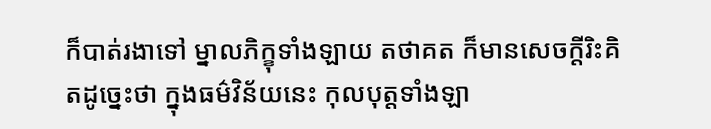ក៏បាត់រងាទៅ ម្នាលភិក្ខុទាំងឡាយ តថាគត ក៏មានសេចក្តីរិះគិតដូច្នេះថា ក្នុងធម៌វិន័យនេះ កុលបុត្តទាំងឡា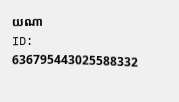យណា
ID: 636795443025588332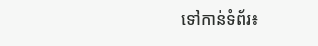ទៅកាន់ទំព័រ៖